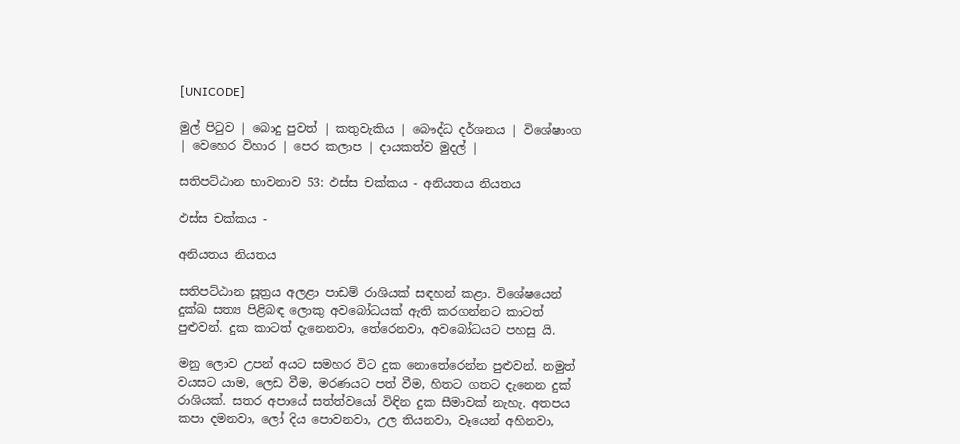[UNICODE]

මුල් පිටුව | බොදු පුවත් | කතුවැකිය | බෞද්ධ දර්ශනය | විශේෂාංග | වෙහෙර විහාර | පෙර කලාප | දායකත්ව මුදල් |

සතිපට්ඨාන භාවනාව 53: ඵස්ස චක්කය - අනියතය නියතය

ඵස්ස චක්කය -

අනියතය නියතය

සතිපට්ඨාන සූත්‍රය අලළා පාඩම් රාශියක් සඳහන් කළා. විශේෂයෙන් දුක්ඛ සත්‍ය පිළිබඳ ලොකු අවබෝධයක් ඇති කරගන්නට කාටත් පුළුවන්. දුක කාටත් දැනෙනවා, තේරෙනවා, අවබෝධයට පහසු යි.

මනු ලොව උපන් අයට සමහර විට දුක නොතේරෙන්න පුළුවන්. නමුත් වයසට යාම, ලෙඩ වීම, මරණයට පත් වීම, හිතට ගතට දැනෙන දුක් රාශියක්. සතර අපායේ සත්ත්වයෝ විඳින දුක සීමාවක් නැහැ. අතපය කපා දමනවා, ලෝ දිය පොවනවා, උල තියනවා, වෑයෙන් අහිනවා,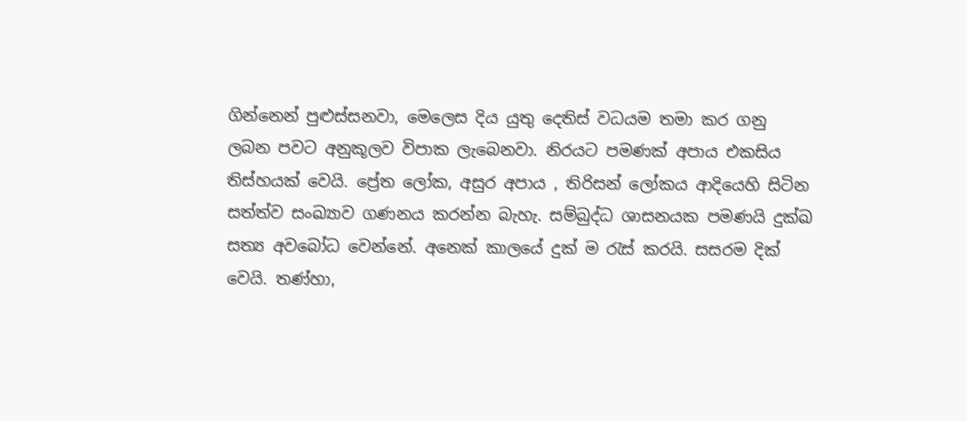ගින්නෙන් පුළුස්සනවා, මෙලෙස දිය යුතු දෙතිස් වධයම තමා කර ගනු ලබන පවට අනුකූලව විපාක ලැබෙනවා. නිරයට පමණක් අපාය එකසිය තිස්හයක් වෙයි. ප්‍රේත ලෝක, අසුර අපාය , තිරිසන් ලෝකය ආදියෙහි සිටින සත්ත්ව සංඛ්‍යාව ගණනය කරන්න බැහැ. සම්බුද්ධ ශාසනයක පමණයි දුක්ඛ සත්‍ය අවබෝධ වෙන්නේ. අනෙක් කාලයේ දුක් ම රැස් කරයි. සසරම දික් වෙයි. තණ්හා,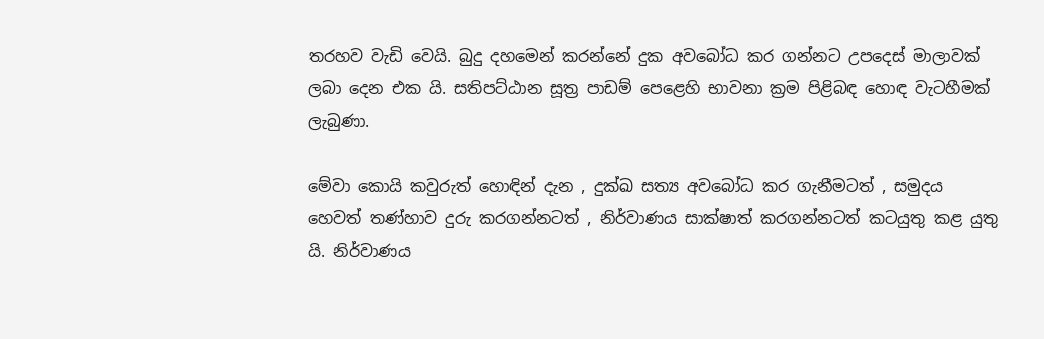තරහව වැඩි වෙයි. බුදු දහමෙන් කරන්නේ දුක අවබෝධ කර ගන්නට උපදෙස් මාලාවක් ලබා දෙන එක යි. සතිපට්ඨාන සූත්‍ර පාඩම් පෙළෙහි භාවනා ක්‍රම පිළිබඳ හොඳ වැටහීමක් ලැබුණා.

මේවා කොයි කවුරුත් හොඳින් දැන , දුක්ඛ සත්‍ය අවබෝධ කර ගැනීමටත් , සමුදය හෙවත් තණ්හාව දුරු කරගන්නටත් , නිර්වාණය සාක්ෂාත් කරගන්නටත් කටයුතු කළ යුතු යි. නිර්වාණය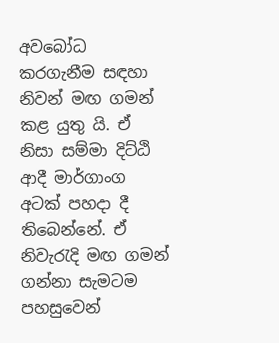අවබෝධ කරගැනීම සඳහා නිවන් මඟ ගමන් කළ යුතු යි. ඒ නිසා සම්මා දිට්ඨි ආදී මාර්ගාංග අටක් පහදා දී තිබෙන්නේ. ඒ නිවැරැදි මඟ ගමන් ගන්නා සැමටම පහසුවෙන්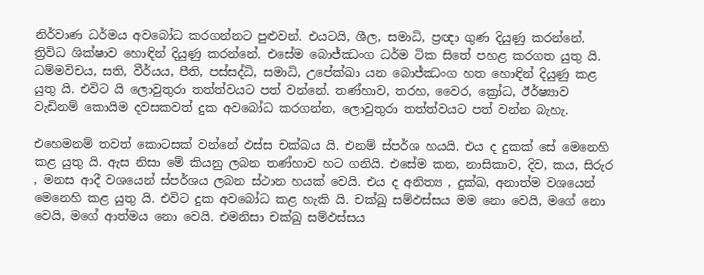නිර්වාණ ධර්මය අවබෝධ කරගන්නට පුළුවන්. එයටයි, ශීල, සමාධි, ප්‍රඥා ගුණ දියුණු කරන්නේ. ත්‍රිවිධ ශික්ෂාව හොඳින් දියුණු කරන්නේ. එසේම බොජ්ඣංග ධර්ම ටික සිතේ පහළ කරගත යුතු යි. ධම්මවිචය, සති, වීර්යය, පීති, පස්සද්ධි, සමාධි, උපේක්ඛා යන බොජ්ඣංග හත හොඳින් දියුණු කළ යුතු යි. එවිට යි ලොවුතුරා තත්ත්වයට පත් වන්නේ. තණ්හාව, තරහ, වෛර, ක්‍රෝධ, ඊර්ෂ්‍යාව වැඩිනම් කොයිම දවසකවත් දුක අවබෝධ කරගන්න, ලොවුතුරා තත්ත්වයට පත් වන්න බැහැ.

එහෙමනම් තවත් කොටසක් වන්නේ ඵස්ස චක්ඛය යි. එනම් ස්පර්ශ හයයි. එය ද දුකක් සේ මෙනෙහි කළ යුතු යි. ඇස නිසා මේ කියනු ලබන තණ්හාව හට ගනියි. එසේම කන, නාසිකාව, දිව, කය, සිරුර , මනස ආදී වශයෙන් ස්පර්ශය ලබන ස්ථාන හයක් වෙයි. එය ද අනිත්‍ය , දුක්ඛ, අනාත්ම වශයෙන් මෙනෙහි කළ යුතු යි. එවිට දුක අවබෝධ කළ හැකි යි. චක්ඛු සම්ඵස්සය මම නො වෙයි, මගේ නො වෙයි, මගේ ආත්මය නො වෙයි. එමනිසා චක්ඛු සම්ඵස්සය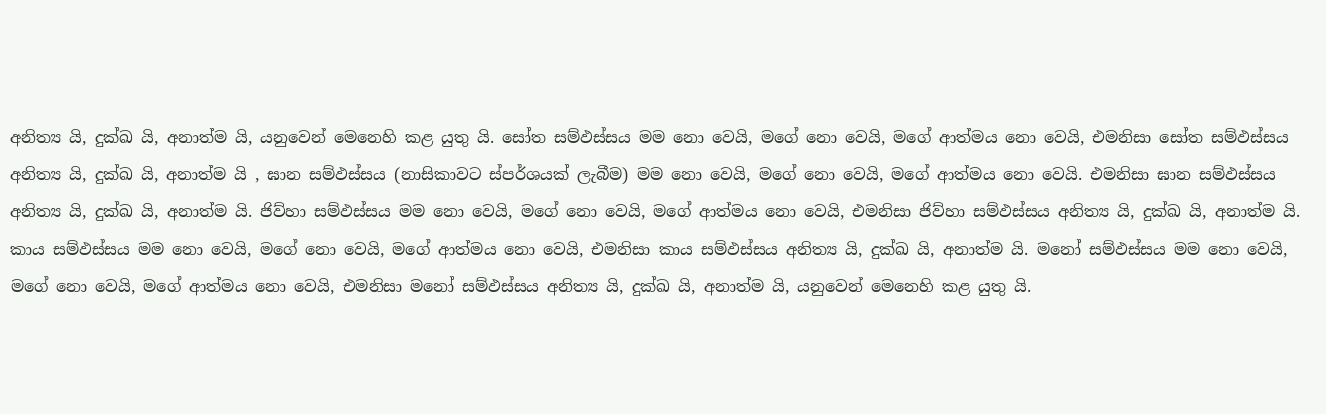අනිත්‍ය යි, දුක්ඛ යි, අනාත්ම යි, යනුවෙන් මෙනෙහි කළ යුතු යි. සෝත සම්ඵස්සය මම නො වෙයි, මගේ නො වෙයි, මගේ ආත්මය නො වෙයි, එමනිසා සෝත සම්ඵස්සය අනිත්‍ය යි, දුක්ඛ යි, අනාත්ම යි , ඝාන සම්ඵස්සය (නාසිකාවට ස්පර්ශයක් ලැබීම) මම නො වෙයි, මගේ නො වෙයි, මගේ ආත්මය නො වෙයි. එමනිසා ඝාන සම්ඵස්සය අනිත්‍ය යි, දුක්ඛ යි, අනාත්ම යි. ජිව්හා සම්ඵස්සය මම නො වෙයි, මගේ නො වෙයි, මගේ ආත්මය නො වෙයි, එමනිසා ජිව්හා සම්ඵස්සය අනිත්‍ය යි, දුක්ඛ යි, අනාත්ම යි. කාය සම්ඵස්සය මම නො වෙයි, මගේ නො වෙයි, මගේ ආත්මය නො වෙයි, එමනිසා කාය සම්ඵස්සය අනිත්‍ය යි, දුක්ඛ යි, අනාත්ම යි. මනෝ සම්ඵස්සය මම නො වෙයි, මගේ නො වෙයි, මගේ ආත්මය නො වෙයි, එමනිසා මනෝ සම්ඵස්සය අනිත්‍ය යි, දුක්ඛ යි, අනාත්ම යි, යනුවෙන් මෙනෙහි කළ යුතු යි.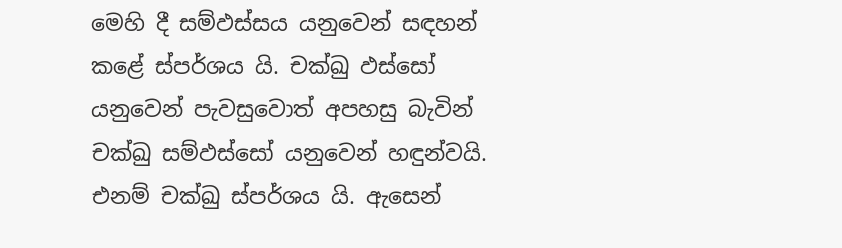මෙහි දී සම්ඵස්සය යනුවෙන් සඳහන් කළේ ස්පර්ශය යි. චක්ඛු ඵස්සෝ යනුවෙන් පැවසුවොත් අපහසු බැවින් චක්ඛු සම්ඵස්සෝ යනුවෙන් හඳුන්වයි. එනම් චක්ඛු ස්පර්ශය යි. ඇසෙන්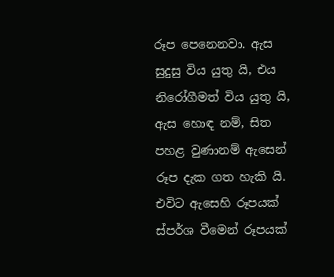රූප පෙනෙනවා. ඇස සුදුසු විය යුතු යි, එය නිරෝගීමත් විය යුතු යි, ඇස හොඳ නම්, සිත පහළ වුණානම් ඇසෙන් රූප දැක ගත හැකි යි. එවිට ඇසෙහි රූපයක් ස්පර්ශ වීමෙන් රූපයක්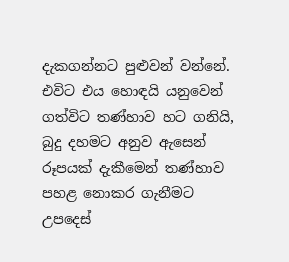දැකගන්නට පුළුවන් වන්නේ. එවිට එය හොඳයි යනුවෙන් ගත්විට තණ්හාව හට ගනියි, බුදු දහමට අනුව ඇසෙන් රූපයක් දැකීමෙන් තණ්හාව පහළ නොකර ගැනීමට උපදෙස්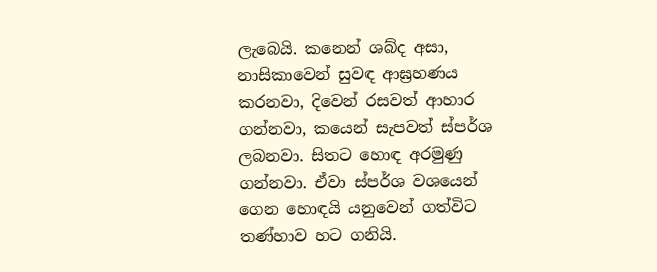ලැබෙයි. කනෙන් ශබ්ද අසා, නාසිකාවෙන් සුවඳ ආඝ්‍රහණය කරනවා, දිවෙන් රසවත් ආහාර ගන්නවා, කයෙන් සැපවත් ස්පර්ශ ලබනවා. සිතට හොඳ අරමුණු ගන්නවා. ඒවා ස්පර්ශ වශයෙන් ගෙන හොඳයි යනුවෙන් ගත්විට තණ්හාව හට ගනියි.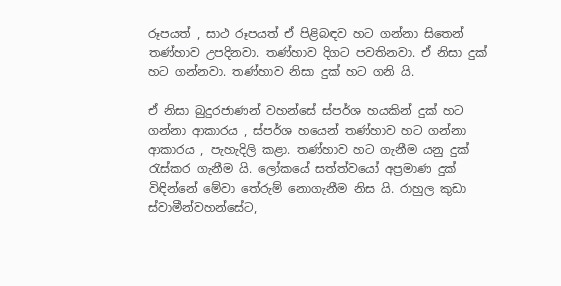රූපයත් , සාථ රූපයත් ඒ පිළිබඳව හට ගන්නා සිතෙන් තණ්හාව උපදිනවා. තණ්හාව දිගට පවතිනවා. ඒ නිසා දුක් හට ගන්නවා. තණ්හාව නිසා දුක් හට ගනි යි.

ඒ නිසා බුදුරජාණන් වහන්සේ ස්පර්ශ හයකින් දුක් හට ගන්නා ආකාරය , ස්පර්ශ හයෙන් තණ්හාව හට ගන්නා ආකාරය , පැහැදිලි කළා. තණ්හාව හට ගැනීම යනු දුක් රැස්කර ගැනීම යි. ලෝකයේ සත්ත්වයෝ අප්‍රමාණ දුක් විඳින්නේ මේවා තේරුම් නොගැනීම නිස යි. රාහුල කුඩා ස්වාමීන්වහන්සේට,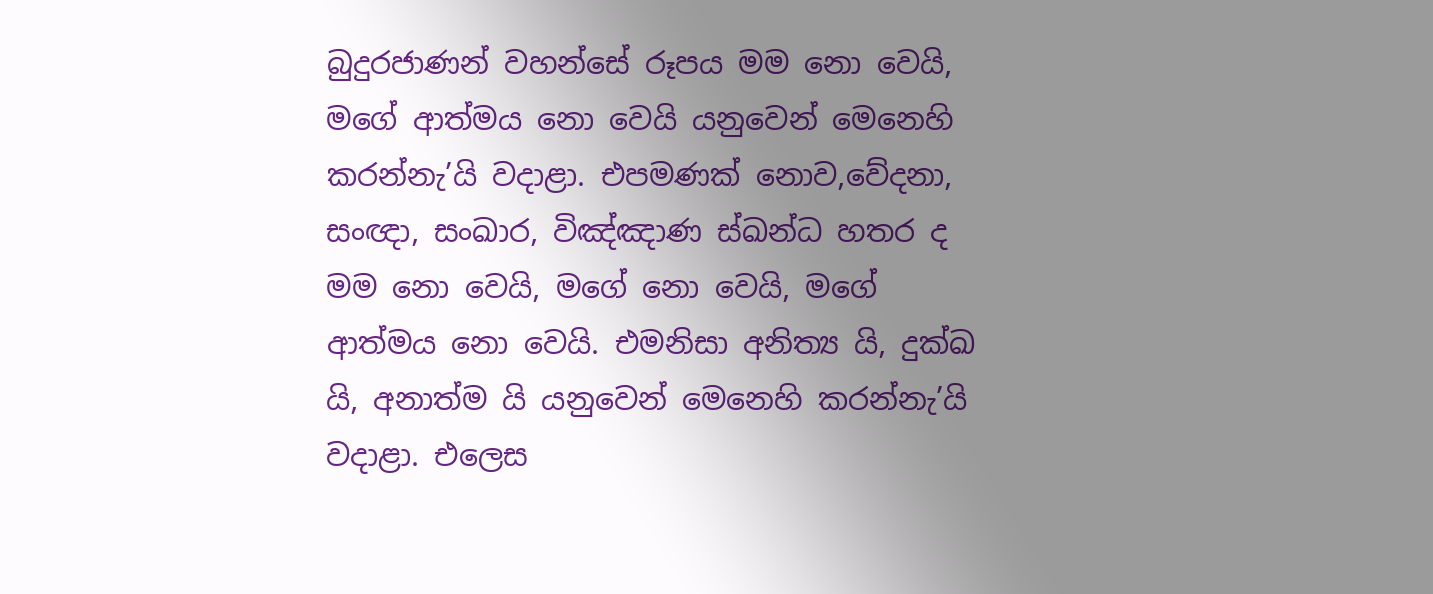බුදුරජාණන් වහන්සේ රූපය මම නො වෙයි, මගේ ආත්මය නො වෙයි යනුවෙන් මෙනෙහි කරන්නැ’යි වදාළා. එපමණක් නොව,වේදනා, සංඥා, සංඛාර, විඤ්ඤාණ ස්ඛන්ධ හතර ද මම නො වෙයි, මගේ නො වෙයි, මගේ ආත්මය නො වෙයි. එමනිසා අනිත්‍ය යි, දුක්ඛ යි, අනාත්ම යි යනුවෙන් මෙනෙහි කරන්නැ’යි වදාළා. එලෙස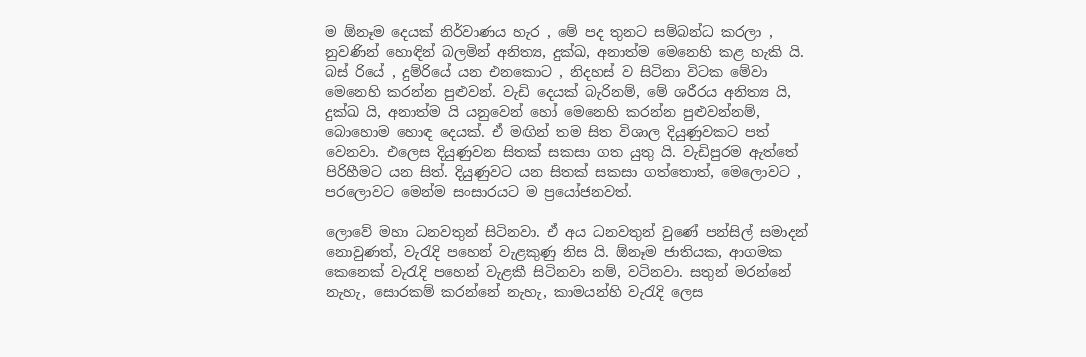ම ඕනෑම දෙයක් නිර්වාණය හැර , මේ පද තුනට සම්බන්ධ කරලා , නුවණින් හොඳින් බලමින් අනිත්‍ය, දුක්ඛ, අනාත්ම මෙනෙහි කළ හැකි යි. බස් රියේ , දුම්රියේ යන එනකොට , නිදහස් ව සිටිනා විටක මේවා මෙනෙහි කරන්න පුළුවන්. වැඩි දෙයක් බැරිනම්, මේ ශරීරය අනිත්‍ය යි, දුක්ඛ යි, අනාත්ම යි යනුවෙන් හෝ මෙනෙහි කරන්න පුළුවන්නම්, බොහොම හොඳ දෙයක්. ඒ මඟින් තම සිත විශාල දියුණුවකට පත් වෙනවා. එලෙස දියුණුවන සිතක් සකසා ගත යුතු යි. වැඩිපුරම ඇත්තේ පිරිහීමට යන සිත්. දියුණුවට යන සිතක් සකසා ගත්තොත්, මෙලොවට , පරලොවට මෙන්ම සංසාරයට ම ප්‍රයෝජනවත්.

ලොවේ මහා ධනවතුන් සිටිනවා. ඒ අය ධනවතුන් වුණේ පන්සිල් සමාදන් නොවුණත්, වැරැදි පහෙන් වැළකුණු නිස යි. ඕනෑම ජාතියක, ආගමක කෙනෙක් වැරැදි පහෙන් වැළකී සිටිනවා නම්, වටිනවා. සතුන් මරන්නේ නැහැ, සොරකම් කරන්නේ නැහැ, කාමයන්හි වැරැදි ලෙස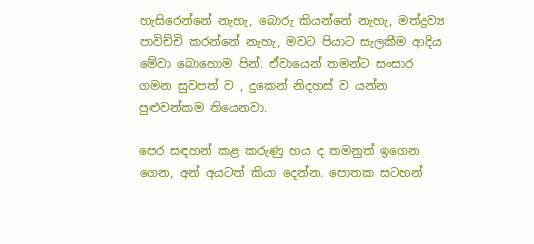හැසිරෙන්නේ නැහැ, බොරු කියන්නේ නැහැ, මත්ද්‍රව්‍ය පාවිච්චි කරන්නේ නැහැ, මවට පියාට සැලකීම ආදිය මේවා බොහොම පින්. ඒවායෙන් තමන්ට සංසාර ගමන සුවපත් ව , දුකෙන් නිදහස් ව යන්න පුළුවන්කම තියෙනවා.

පෙර සඳහන් කළ කරුණු හය ද තමනුත් ඉගෙන ගෙන, අන් අයටත් කියා දෙන්න. පොතක සටහන්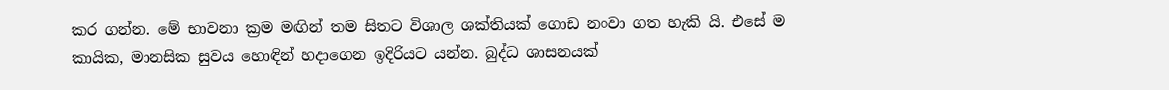කර ගන්න. මේ භාවනා ක්‍රම මඟින් තම සිතට විශාල ශක්තියක් ගොඩ නංවා ගත හැකි යි. එසේ ම කායික, මානසික සුවය හොඳින් හදාගෙන ඉදිරියට යන්න. බුද්ධ ශාසනයක්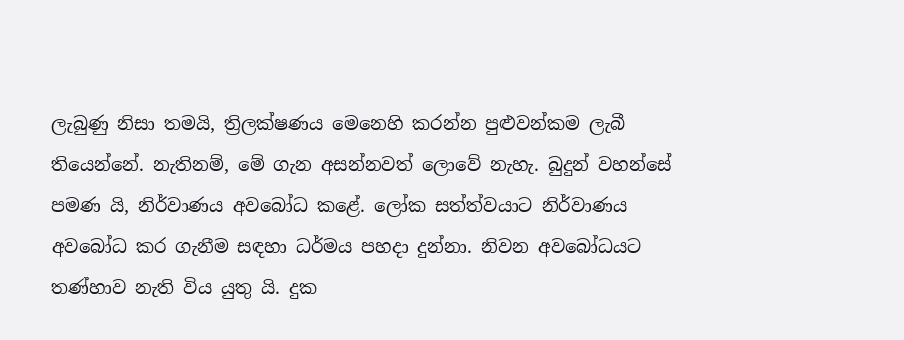ලැබුණු නිසා තමයි, ත්‍රිලක්ෂණය මෙනෙහි කරන්න පුළුවන්කම ලැබී තියෙන්නේ. නැතිනම්, මේ ගැන අසන්නවත් ලොවේ නැහැ. බුදුන් වහන්සේ පමණ යි, නිර්වාණය අවබෝධ කළේ. ලෝක සත්ත්වයාට නිර්වාණය අවබෝධ කර ගැනීම සඳහා ධර්මය පහදා දුන්නා. නිවන අවබෝධයට තණ්හාව නැති විය යුතු යි. දුක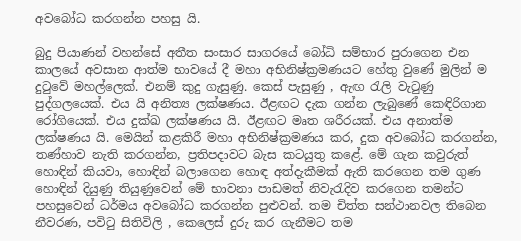අවබෝධ කරගන්න පහසු යි.

බුදු පියාණන් වහන්සේ අතීත සංසාර සාගරයේ බෝධි සම්භාර පුරාගෙන එන කාලයේ අවසාන ආත්ම භාවයේ දී මහා අභිනිෂ්ක්‍රමණයට හේතු වුණේ මුලින් ම දුටුවේ මහල්ලෙක්. එනම් කුදු ගැසුණු. කෙස් පැසුණු , ඇඟ රැලි වැටුණු පුද්ගලයෙක්. එය යි අනිත්‍ය ලක්ෂණය. ඊළඟට දැක ගන්න ලැබුණේ කෙඳිරිගාන රෝගියෙක්. එය දුක්ඛ ලක්ෂණය යි. ඊළඟට මෘත ශරීරයක්. එය අනාත්ම ලක්ෂණය යි. මෙයින් කළකිරී මහා අභිනිෂ්ක්‍රමණය කර, දුක අවබෝධ කරගන්න, තණ්හාව නැති කරගන්න, ප්‍රතිපදාවට බැස කටයුතු කළේ. මේ ගැන කවුරුත් හොඳින් කියවා, හොඳින් බලාගෙන හොඳ අත්දැකීමක් ඇති කරගෙන තම ගුණ හොඳින් දියුණු තියුණුවෙන් මේ භාවනා පාඩමත් නිවැරැදිව කරගෙන තමන්ට පහසුවෙන් ධර්මය අවබෝධ කරගන්න පුළුවන්. තම චිත්ත සන්ථානවල තිබෙන නීවරණ, පවිටු සිතිවිලි , කෙලෙස් දුරු කර ගැනීමට තම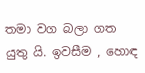තමා වග බලා ගත යුතු යි. ඉවසීම , හොඳ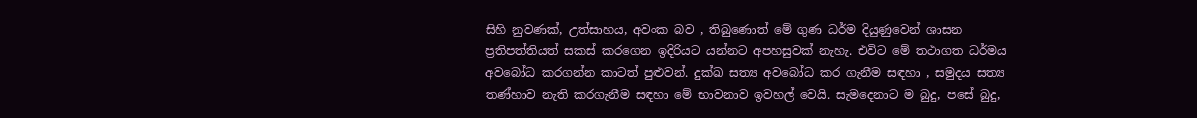සිහි නුවණක්, උත්සාහය, අවංක බව , තිබුණොත් මේ ගුණ ධර්ම දියුණුවෙන් ශාසන ප්‍රතිපත්තියත් සකස් කරගෙන ඉදිරියට යන්නට අපහසුවක් නැහැ. එවිට මේ තථාගත ධර්මය අවබෝධ කරගන්න කාටත් පුළුවන්. දුක්ඛ සත්‍ය අවබෝධ කර ගැනීම සඳහා , සමුදය සත්‍ය තණ්හාව නැති කරගැනීම සඳහා මේ භාවනාව ඉවහල් වෙයි. සැමදෙනාට ම බුදු, පසේ බුදු,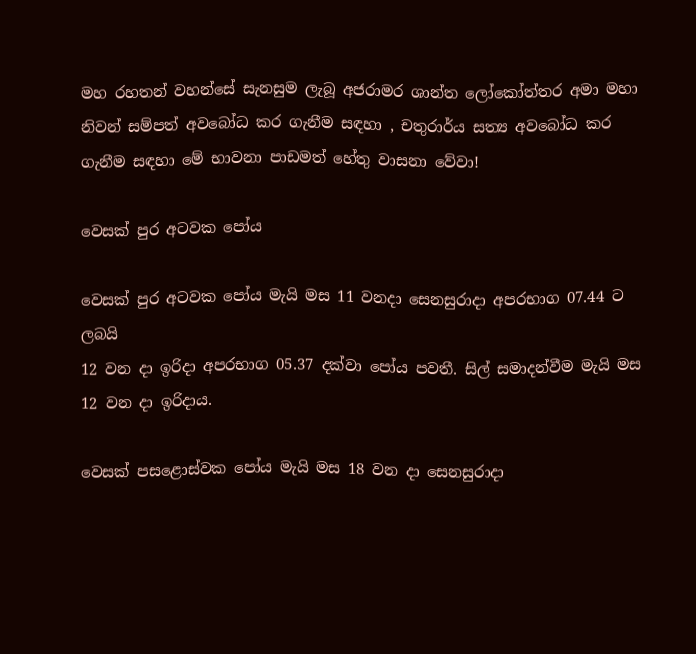මහ රහතන් වහන්සේ සැනසුම ලැබූ අජරාමර ශාන්ත ලෝකෝත්තර අමා මහා නිවන් සම්පත් අවබෝධ කර ගැනීම සඳහා , චතුරාර්ය සත්‍ය අවබෝධ කර ගැනීම සඳහා මේ භාවනා පාඩමත් හේතු වාසනා වේවා!

වෙසක් පුර අටවක පෝය

වෙසක් පුර අටවක පෝය මැයි මස 11 වනදා සෙනසුරාදා අපරභාග 07.44 ට ලබයි
12 වන දා ඉරිදා අපරභාග 05.37 දක්වා පෝය පවතී. සිල් සමාදන්වීම මැයි මස 12 වන දා ඉරිදාය.

වෙසක් පසළොස්වක පෝය මැයි මස 18 වන දා සෙනසුරාදා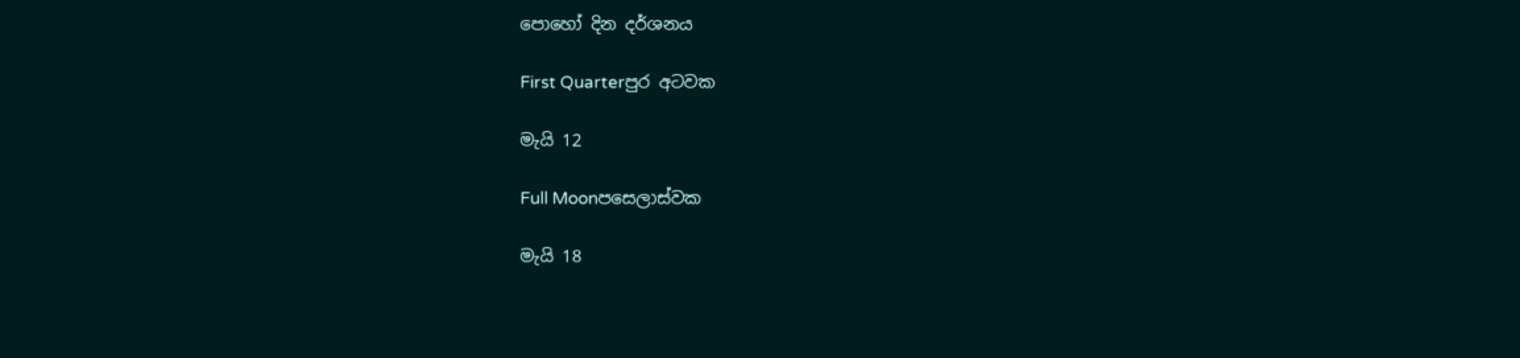පොහෝ දින දර්ශනය

First Quarterපුර අටවක

මැයි 12

Full Moonපසෙලාස්වක

මැයි 18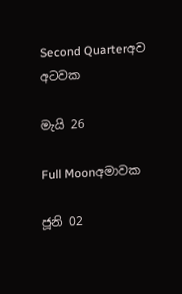Second Quarterඅව අටවක

මැයි 26

Full Moonඅමාවක

ජූනි 02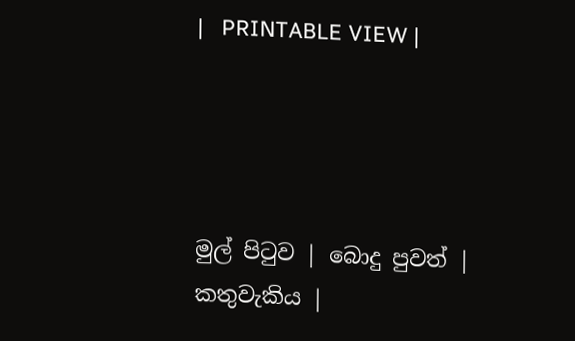|   PRINTABLE VIEW |




මුල් පිටුව | බොදු පුවත් | කතුවැකිය |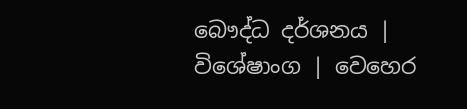බෞද්ධ දර්ශනය | විශේෂාංග | වෙහෙර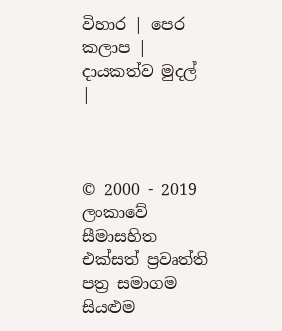විහාර | පෙර කලාප | දායකත්ව මුදල් |



© 2000 - 2019 ලංකාවේ සීමාසහිත එක්සත් ප්‍රවෘත්ති පත්‍ර සමාගම
සියළුම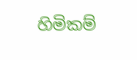හිමිකම්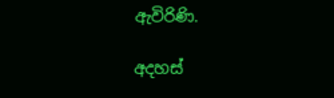ඇවිරිණි.

අදහස්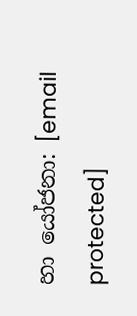හා යෝජනා: [email protected]